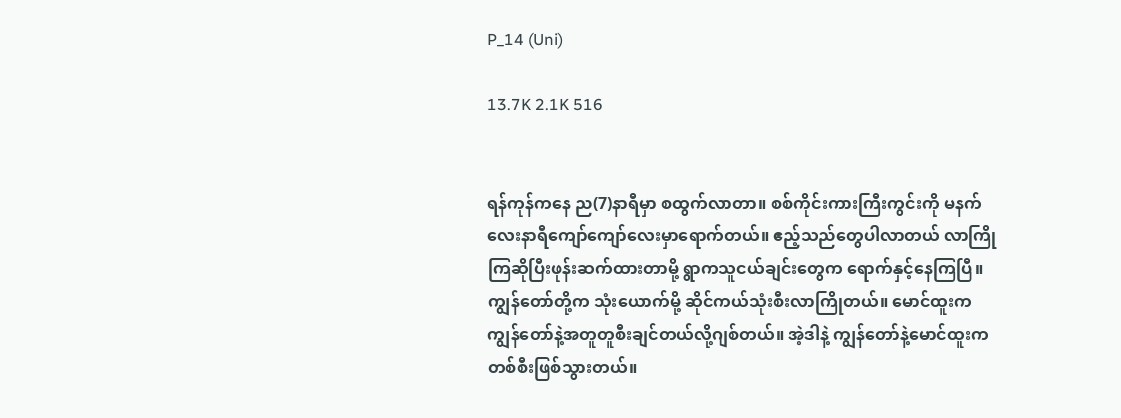P_14 (Uni)

13.7K 2.1K 516


ရန်ကုန်ကနေ ည(7)နာရီမှာ စထွက်လာတာ။ စစ်ကိုင်းကားကြီးကွင်းကို မနက်လေးနာရီကျော်ကျော်လေးမှာရောက်တယ်။ ဧည့်သည်တွေပါလာတယ် လာကြိုကြဆိုပြီးဖုန်းဆက်ထားတာမို့ ရွာကသူငယ်ချင်းတွေက ရောက်နှင့်နေကြပြီ။ ကျွန်တော်တို့က သုံးယောက်မို့ ဆိုင်ကယ်သုံးစီးလာကြိုတယ်။ မောင်ထူးက ကျွန်တော်နဲ့အတူတူစီးချင်တယ်လို့ဂျစ်တယ်။ အဲ့ဒါနဲ့ ကျွန်တော်နဲ့မောင်ထူးက တစ်စီးဖြစ်သွားတယ်။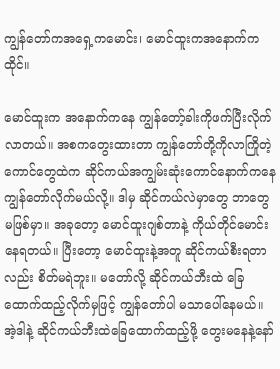ကျွန်တော်ကအရှေ့ကမောင်း၊ မောင်ထူးကအနောက်ကထိုင်။

မောင်ထူးက အနောက်ကနေ ကျွန်တော့်ခါးကိုဖက်ပြီးလိုက်လာတယ်။ အစကတွေးထားတာ ကျွန်တော်တို့ကိုလာကြိုတဲ့ကောင်တွေထဲက ဆိုင်ကယ်အကျွမ်းဆုံးကောင်နောက်ကနေ ကျွန်တော်လိုက်မယ်လို့။ ဒါမှ ဆိုင်ကယ်လဲမှာတွေ ဘာတွေမဖြစ်မှာ။ အခုတော့ မောင်ထူးဂျစ်တာနဲ့ ကိုယ်တိုင်မောင်းနေရတယ်။ ပြီးတော့ မောင်ထူးနဲ့အတူ ဆိုင်ကယ်စီးရတာလည်း စိတ်မရဲဘူး။ မတော်လို့ ဆိုင်ကယ်ဘီးထဲ ခြေထောက်ထည့်လိုက်မှဖြင့် ကျွန်တော်ပါ မသာပေါ်နေမယ်။ အဲ့ဒါနဲ့ ဆိုင်ကယ်ဘီးထဲခြေထောက်ထည့်ဖို့ တွေးမနေနဲ့နော်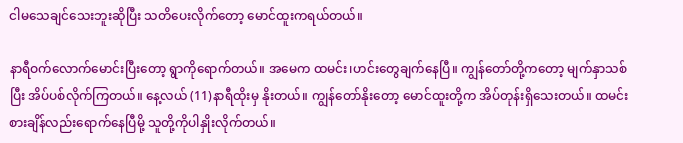ငါမသေချင်သေးဘူးဆိုပြီး သတိပေးလိုက်တော့ မောင်ထူးကရယ်တယ်။

နာရီဝက်လောက်မောင်းပြီးတော့ ရွာကိုရောက်တယ်။ အမေက ထမင်း၊ဟင်းတွေချက်နေပြီ။ ကျွန်တော်တို့ကတော့ မျက်နှာသစ်ပြီး အိပ်ပစ်လိုက်ကြတယ်။ နေ့လယ် (11)နာရီထိုးမှ နိုးတယ်။ ကျွန်တော်နိုးတော့ မောင်ထူးတို့က အိပ်တုန်းရှိသေးတယ်။ ထမင်းစားချိန်လည်းရောက်နေပြီမို့ သူတို့ကိုပါနှိုးလိုက်တယ်။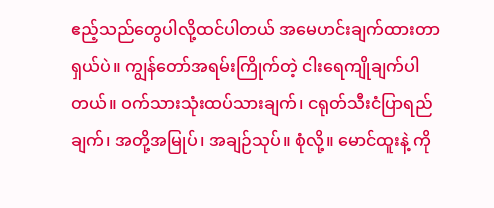ဧည့်သည်တွေပါလို့ထင်ပါတယ် အမေဟင်းချက်ထားတာ ရှယ်ပဲ။ ကျွန်တော်အရမ်းကြိုက်တဲ့ ငါးရေကျိုချက်ပါတယ်။ ဝက်သားသုံးထပ်သားချက်၊ ငရုတ်သီးငံပြာရည်ချက်၊ အတို့အမြုပ်၊ အချဉ်သုပ်။ စုံလို့။ မောင်ထူးနဲ့ ကို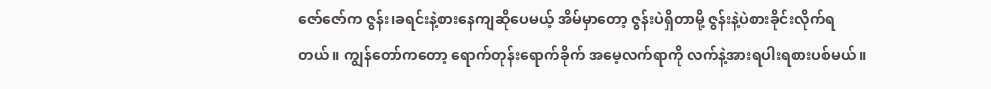ဇော်ဇော်က ဇွန်း၊ခရင်းနဲ့စားနေကျဆိုပေမယ့် အိမ်မှာတော့ ဇွန်းပဲရှိတာမို့ ဇွန်းနဲ့ပဲစားခိုင်းလိုက်ရတယ်။ ကျွန်တော်ကတော့ ရောက်တုန်းရောက်ခိုက် အမေ့လက်ရာကို လက်နဲ့အားရပါးရစားပစ်မယ်။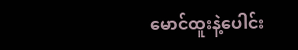မောင်ထူးနဲ့ပေါင်း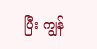ပြီး ကျွန်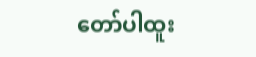တော်ပါထူး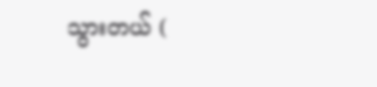သွားတယ် (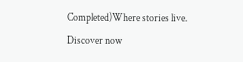Completed)Where stories live. Discover now